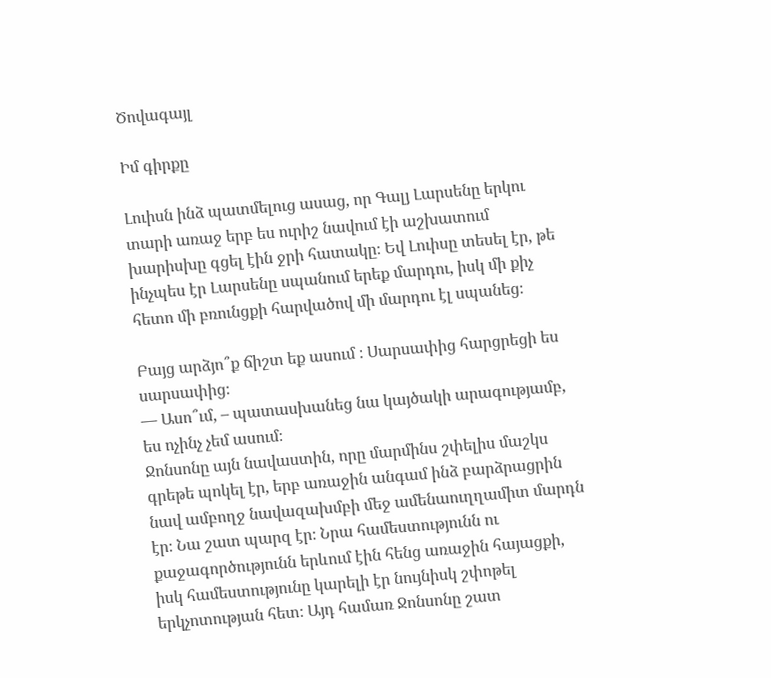Ծովագայլ

Իմ գիրքը

Լուիսն ինձ պատմելուց ասաց, որ Գալյ Լարսենը երկու տարի առաջ երբ ես ուրիշ նավում էի աշխատում խարիսխը գցել էին ջրի հատակը։ Եվ Լուիսը տեսել էր, թե ինչպես էր Լարսենը սպանում երեք մարդու, իսկ մի քիչ հետո մի բռունցքի հարվածով մի մարդու էլ սպանեց։

Բայց արձյո՞ք ճիշտ եք ասում ։ Սարսափից հարցրեցի ես սարսափից։
— Ասո՞ւմ, – պատասխանեց նա կայծակի արագությամբ,
ես ոչինչ չեմ ասում։
Ջոնսոնը այն նավաստին, որը մարմինս շփելիս մաշկս գրեթե պոկել էր, երբ առաջին անգամ ինձ բարձրացրին նավ ամբողջ նավազախմբի մեջ ամենաուղղամիտ մարդն էր։ Նա շատ պարզ էր։ Նրա համեստությունն ու քաջագործությունն երևում էին հենց առաջին հայացքի, իսկ համեստությունը կարելի էր նույնիսկ շփոթել երկչոտության հետ։ Այդ համառ Ջոնսոնը շատ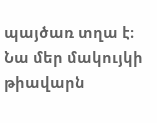պայծառ տղա է։ Նա մեր մակույկի թիավարն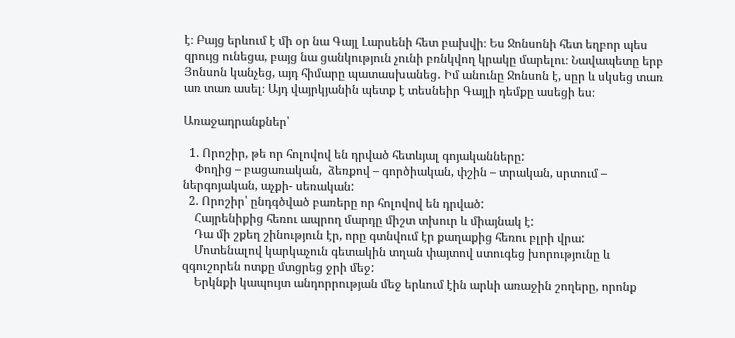է։ Բայց երևում է մի օր նա Գայլ Լարսենի հետ բախվի։ Ես Ջոնսոնի հետ եղբոր պես զրույց ունեցա, բայց նա ցանկություն չունի բռնկվող կրակը մարելու։ Նավապետը երբ Յոնսոն կանչեց, այդ հիմարը պատասխանեց․ Իմ անունը Ջոնսոն է, սըր և սկսեց տառ առ տառ ասել։ Այդ վայրկյանին պետք է տեսնեիր Գայլի դեմքը ասեցի ես։

Առաջադրանքներ՝

  1. Որոշիր, թե որ հոլովով են դրված հետևյալ գոյականները:
    Փողից – բացառական,  ձեռքով – գործիական, փշին – տրական, սրտում – ներգոյական, աչքի- սեռական:
  2. Որոշիր՝ ընդգծված բառերը որ հոլովով են դրված:
    Հայրենիքից հեռու ապրող մարդը միշտ տխուր և միայնակ է:
    Դա մի շքեղ շինություն էր, որը գտնվում էր քաղաքից հեռու բլրի վրա:
    Մոտենալով կարկաչուն գետակին տղան փայտով ստուգեց խորությունը և զգուշորեն ոտքը մտցրեց ջրի մեջ:
    Երկնքի կապույտ անդորրության մեջ երևում էին արևի առաջին շողերը, որոնք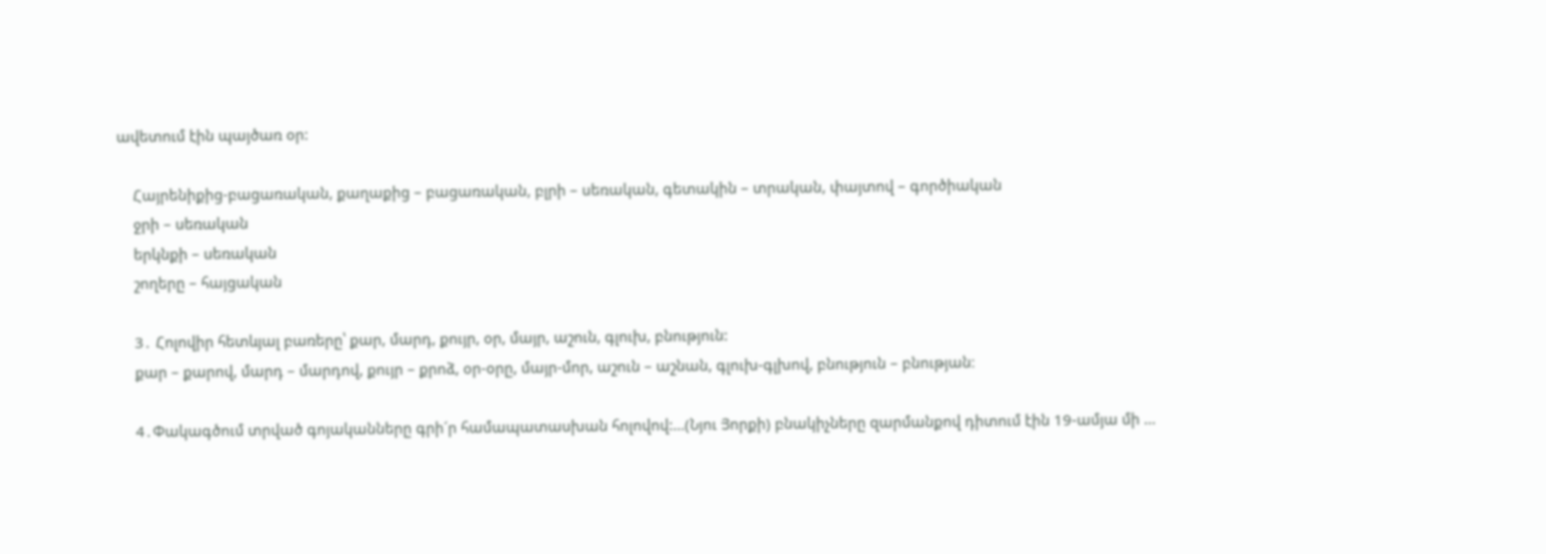ավետում էին պայծառ օր:

    Հայրենիքից-բացառական, քաղաքից – բացառական, բլրի – սեռական, գետակին – տրական, փայտով – գործիական
    ջրի – սեռական
    երկնքի – սեռական
    շողերը – հայցական

    3․ Հոլովիր հետևյալ բառերը՝ քար, մարդ, քույր, օր, մայր, աշուն, գլուխ, բնություն:
    քար – քարով, մարդ – մարդով, քույր – քրոձ, օր-օրը, մայր-մոր, աշուն – աշնան, գլուխ-գլխով, բնություն – բնության։

    4․Փակագծում տրված գոյականները գրի´ր համապատասխան հոլովով:…(Նյու Յորքի) բնակիչները զարմանքով դիտում էին 19-ամյա մի …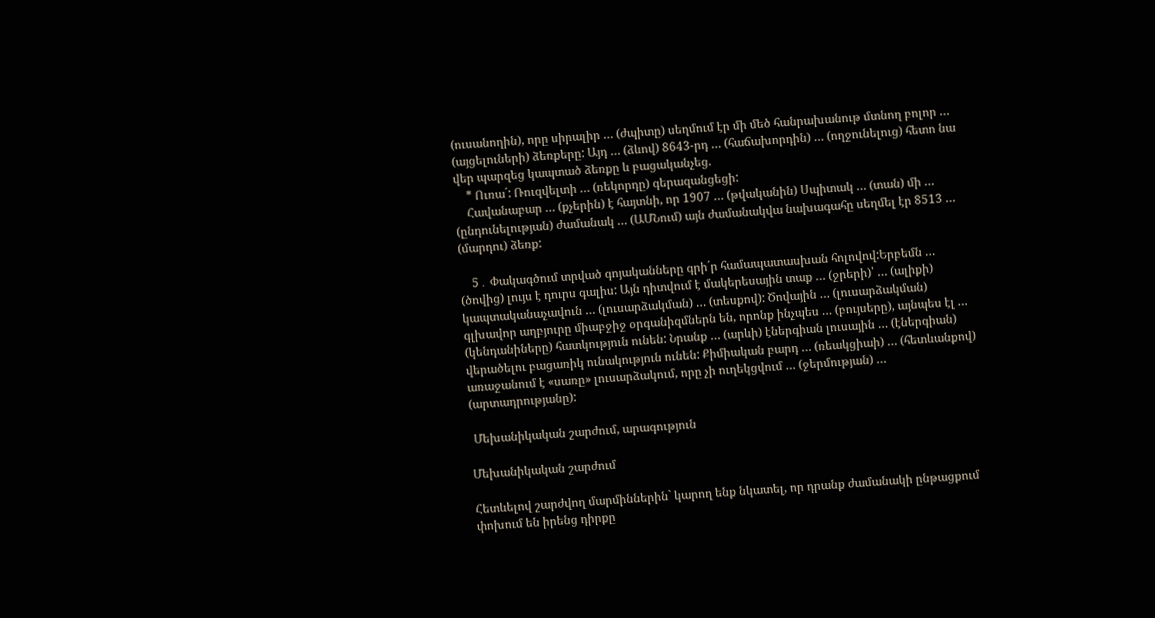(ուսանողին), որը սիրալիր … (ժպիտը) սեղմում էր մի մեծ հանրախանութ մտնող բոլոր … (այցելուների) ձեռքերը: Այդ … (ձևով) 8643-րդ … (հաճախորդին) … (ողջունելուց) հետո նա վեր պարզեց կապտած ձեռքը և բացականչեց.
    * Ուռա´: Ռուզվելտի … (ռեկորդը) գերազանցեցի:
    Հավանաբար … (քչերին) է հայտնի, որ 1907 … (թվականին) Սպիտակ … (տան) մի … (ընդունելության) ժամանակ … (ԱՄՆում) այն ժամանակվա նախագահը սեղմել էր 8513 … (մարդու) ձեռք:

    5․ Փակագծում տրված գոյականները գրի´ր համապատասխան հոլովով:Երբեմն … (ծովից) լույս է դուրս գալիս: Այն դիտվում է մակերեսային տաք … (ջրերի)՝ … (ալիքի) կապտականաչավուն … (լուսարձակման) … (տեսքով): Ծովային … (լուսարձակման) գլխավոր աղբյուրը միաբջիջ օրգանիզմներն են, որոնք ինչպես … (բույսերը), այնպես էլ … (կենդանիները) հատկություն ունեն: Նրանք … (արևի) էներգիան լուսային … (էներգիան) վերածելու բացառիկ ունակություն ունեն: Քիմիական բարդ … (ռեակցիաի) … (հետևանքով) առաջանում է «սառը» լուսարձակում, որը չի ուղեկցվում … (ջերմության) … (արտադրությանը):

 Մեխանիկական շարժում, արագություն

Մեխանիկական շարժում

Հետևելով շարժվող մարմիններին` կարող ենք նկատել, որ դրանք ժամանակի ընթացքում փոխում են իրենց դիրքը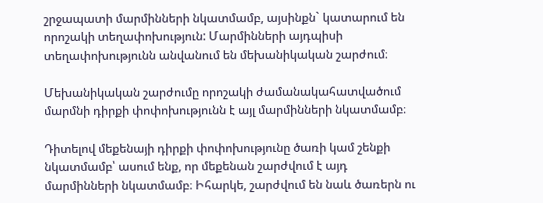շրջապատի մարմինների նկատմամբ, այսինքն` կատարում են որոշակի տեղափոխություն: Մարմինների այդպիսի տեղափոխությունն անվանում են մեխանիկական շարժում։

Մեխանիկական շարժումը որոշակի ժամանակահատվածում մարմնի դիրքի փոփոխությունն է այլ մարմինների նկատմամբ։

Դիտելով մեքենայի դիրքի փոփոխությունը ծառի կամ շենքի նկատմամբ՝ ասում ենք, որ մեքենան շարժվում է այդ մարմինների նկատմամբ։ Իհարկե, շարժվում են նաև ծառերն ու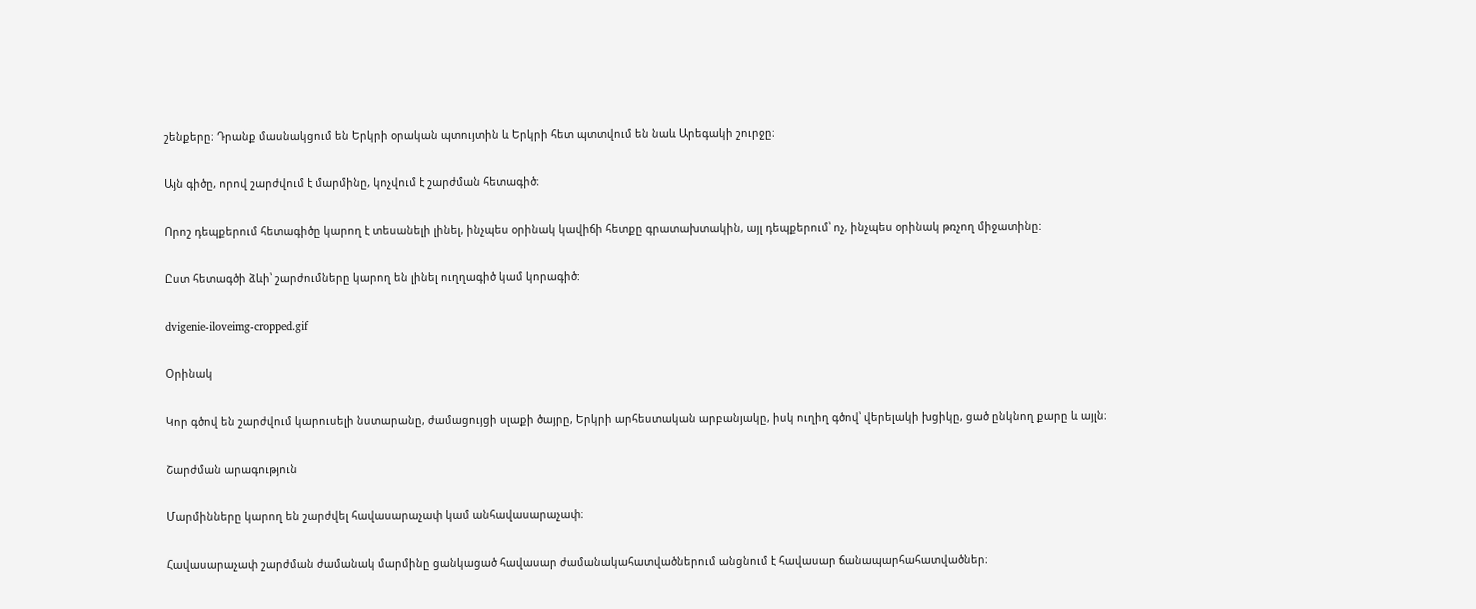շենքերը։ Դրանք մասնակցում են Երկրի օրական պտույտին և Երկրի հետ պտտվում են նաև Արեգակի շուրջը։

Այն գիծը, որով շարժվում է մարմինը, կոչվում է շարժման հետագիծ։

Որոշ դեպքերում հետագիծը կարող է տեսանելի լինել, ինչպես օրինակ կավիճի հետքը գրատախտակին, այլ դեպքերում՝ ոչ, ինչպես օրինակ թռչող միջատինը:

Ըստ հետագծի ձևի՝ շարժումները կարող են լինել ուղղագիծ կամ կորագիծ:

dvigenie-iloveimg-cropped.gif

Օրինակ

Կոր գծով են շարժվում կարուսելի նստարանը, ժամացույցի սլաքի ծայրը, Երկրի արհեստական արբանյակը, իսկ ուղիղ գծով՝ վերելակի խցիկը, ցած ընկնող քարը և այլն։

Շարժման արագություն

Մարմինները կարող են շարժվել հավասարաչափ կամ անհավասարաչափ։

Հավասարաչափ շարժման ժամանակ մարմինը ցանկացած հավասար ժամանակահատվածներում անցնում է հավասար ճանապարհահատվածներ։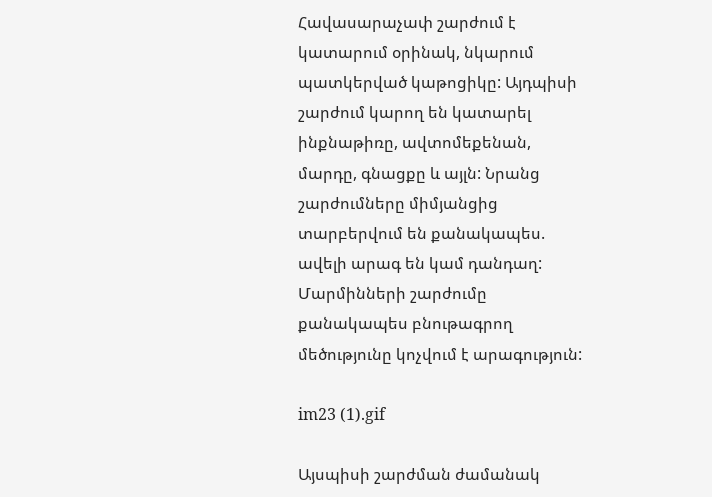Հավասարաչափ շարժում է կատարում օրինակ, նկարում պատկերված կաթոցիկը: Այդպիսի շարժում կարող են կատարել ինքնաթիռը, ավտոմեքենան, մարդը, գնացքը և այլն: Նրանց շարժումները միմյանցից տարբերվում են քանակապես. ավելի արագ են կամ դանդաղ: Մարմինների շարժումը քանակապես բնութագրող մեծությունը կոչվում է արագություն:

im23 (1).gif

Այսպիսի շարժման ժամանակ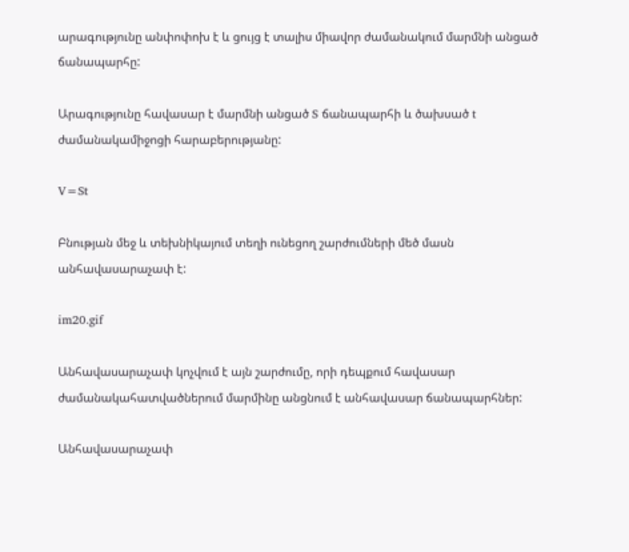արագությունը անփոփոխ է և ցույց է տալիս միավոր ժամանակում մարմնի անցած ճանապարհը:

Արագությունը հավասար է մարմնի անցած S ճանապարհի և ծախսած t ժամանակամիջոցի հարաբերությանը:

V=St

Բնության մեջ և տեխնիկայում տեղի ունեցող շարժումների մեծ մասն անհավասարաչափ է:

im20.gif

Անհավասարաչափ կոչվում է այն շարժումը, որի դեպքում հավասար ժամանակահատվածներում մարմինը անցնում է անհավասար ճանապարհներ:

Անհավասարաչափ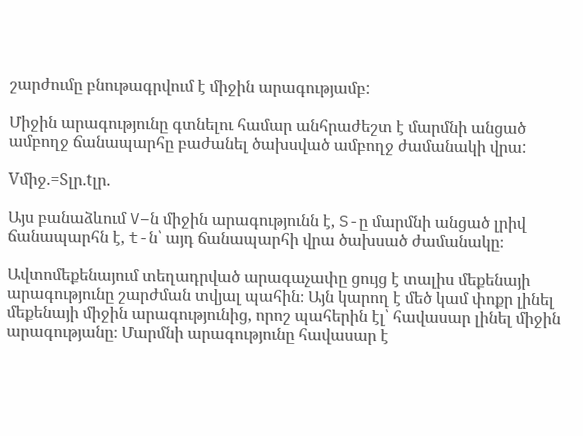շարժումը բնութագրվում է միջին արագությամբ:

Միջին արագությունը գտնելու համար անհրաժեշտ է մարմնի անցած ամբողջ ճանապարհը բաժանել ծախսված ամբողջ ժամանակի վրա:

Vմիջ.=Sլր.tլր.

Այս բանաձևում V–ն միջին արագությունն է, S-ը մարմնի անցած լրիվ ճանապարհն է, t-ն՝ այդ ճանապարհի վրա ծախսած ժամանակը։

Ավտոմեքենայում տեղադրված արագաչափը ցույց է տալիս մեքենայի արագությունը շարժման տվյալ պահին։ Այն կարող է մեծ կամ փոքր լինել մեքենայի միջին արագությունից, որոշ պահերին էլ՝ հավասար լինել միջին արագությանը։ Մարմնի արագությունը հավասար է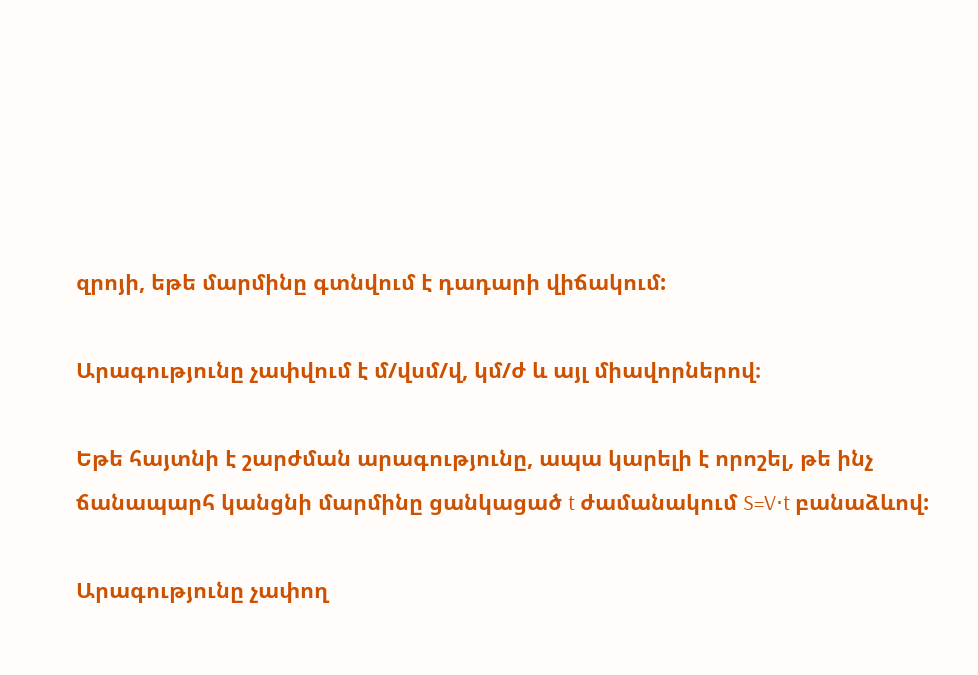զրոյի, եթե մարմինը գտնվում է դադարի վիճակում:

Արագությունը չափվում է մ/վսմ/վ, կմ/ժ և այլ միավորներով։

Եթե հայտնի է շարժման արագությունը, ապա կարելի է որոշել, թե ինչ ճանապարհ կանցնի մարմինը ցանկացած t ժամանակում S=V⋅t բանաձևով:

Արագությունը չափող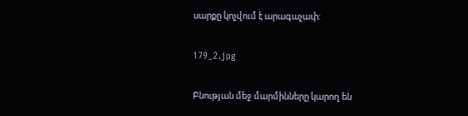սարքը կոչվում է արագաչափ:

179_2.jpg

Բնության մեջ մարմինները կարող են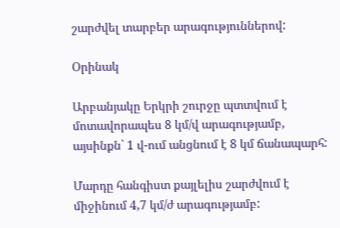շարժվել տարբեր արագություններով:

Օրինակ

Արբանյակը Երկրի շուրջը պտտվում է մոտավորապես 8 կմ/վ արագությամբ, այսինքն` 1 վ-ում անցնում է 8 կմ ճանապարհ:

Մարդը հանգիստ քայլելիս շարժվում է միջինում 4,7 կմ/ժ արագությամբ: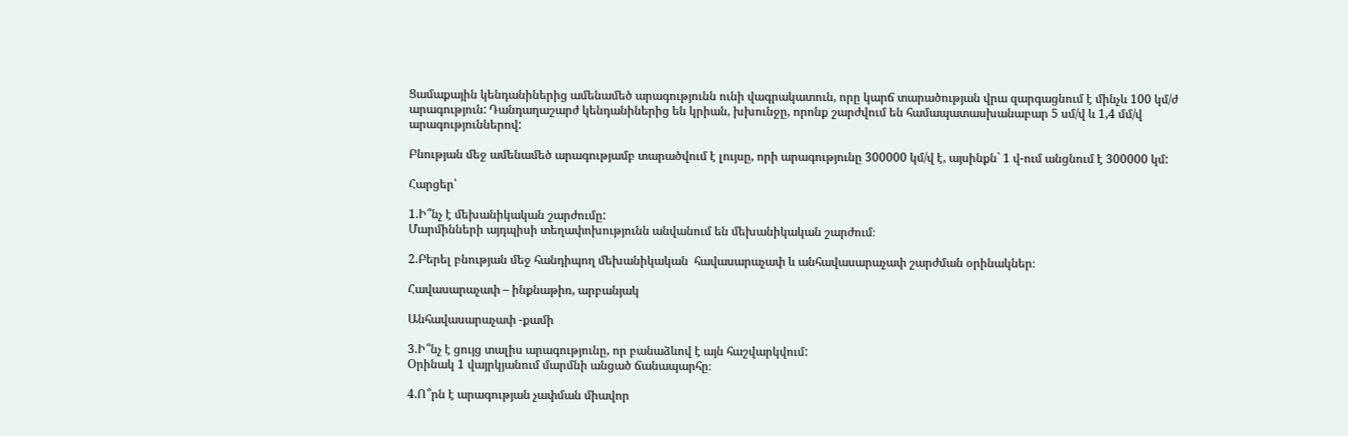Ցամաքային կենդանիներից ամենամեծ արագությունն ունի վագրակատուն, որը կարճ տարածության վրա զարգացնում է մինչև 100 կմ/ժ արագություն: Դանդաղաշարժ կենդանիներից են կրիան, խխունջը, որոնք շարժվում են համապատասխանաբար 5 սմ/վ և 1,4 մմ/վ արագություններով:

Բնության մեջ ամենամեծ արագությամբ տարածվում է լույսը, որի արագությունը 300000 կմ/վ է, այսինքն` 1 վ-ում անցնում է 300000 կմ:

Հարցեր՝

1.Ի՞նչ է մեխանիկական շարժումը:
Մարմինների այդպիսի տեղափոխությունն անվանում են մեխանիկական շարժում։

2.Բերել բնության մեջ հանդիպող մեխանիկական  հավասարաչափ և անհավասարաչափ շարժման օրինակներ։

Հավասարաչափ – ինքնաթիռ, արբանյակ

Անհավասարաչափ -քամի

3.Ի՞նչ է ցույց տալիս արագությունը, որ բանաձևով է այն հաշվարկվում:
Օրինակ 1 վայրկյանում մարմնի անցած ճանապարհը։

4.Ո՞րն է արագության չափման միավոր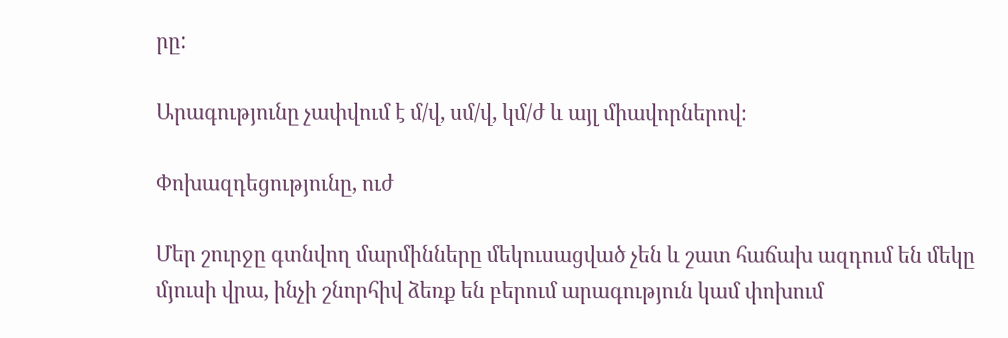րը:

Արագությունը չափվում է մ/վ, սմ/վ, կմ/ժ և այլ միավորներով։

Փոխազդեցությունը, ուժ

Մեր շուրջը գտնվող մարմինները մեկուսացված չեն և շատ հաճախ ազդում են մեկը մյուսի վրա, ինչի շնորհիվ ձեռք են բերում արագություն կամ փոխում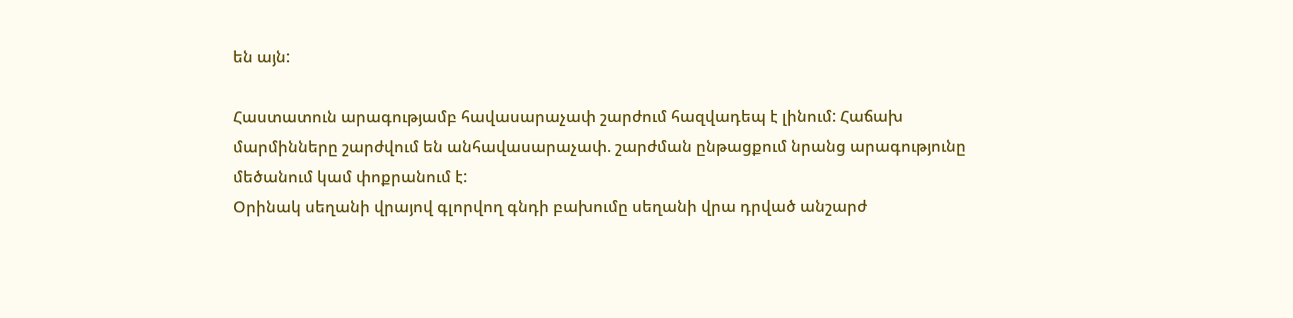են այն:

Հաստատուն արագությամբ հավասարաչափ շարժում հազվադեպ է լինում: Հաճախ մարմինները շարժվում են անհավասարաչափ. շարժման ընթացքում նրանց արագությունը մեծանում կամ փոքրանում է:
Օրինակ սեղանի վրայով գլորվող գնդի բախումը սեղանի վրա դրված անշարժ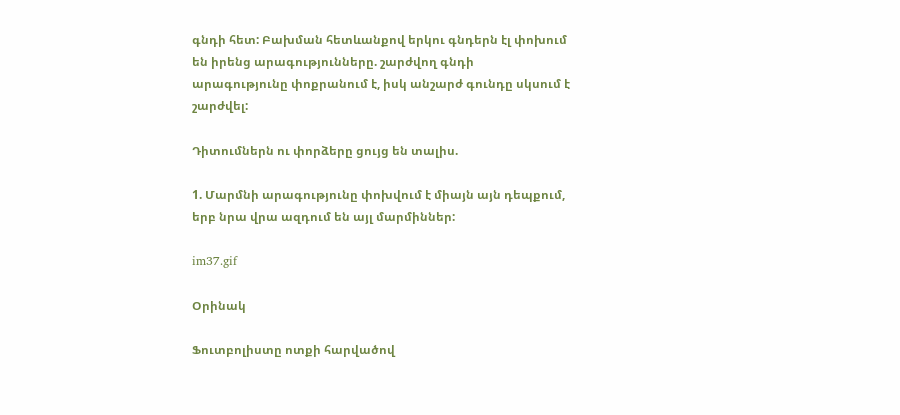գնդի հետ: Բախման հետևանքով երկու գնդերն էլ փոխում են իրենց արագությունները. շարժվող գնդի արագությունը փոքրանում է, իսկ անշարժ գունդը սկսում է շարժվել:

Դիտումներն ու փորձերը ցույց են տալիս.

1. Մարմնի արագությունը փոխվում է միայն այն դեպքում, երբ նրա վրա ազդում են այլ մարմիններ:

im37.gif

Օրինակ

Ֆուտբոլիստը ոտքի հարվածով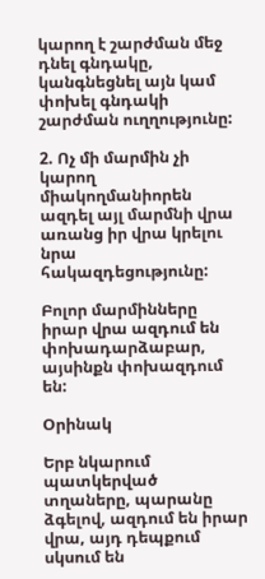կարող է շարժման մեջ դնել գնդակը, կանգնեցնել այն կամ փոխել գնդակի շարժման ուղղությունը:

2. Ոչ մի մարմին չի կարող միակողմանիորեն ազդել այլ մարմնի վրա առանց իր վրա կրելու նրա հակազդեցությունը:

Բոլոր մարմինները իրար վրա ազդում են փոխադարձաբար, այսինքն փոխազդում են:

Օրինակ

Երբ նկարում պատկերված տղաները, պարանը ձգելով, ազդում են իրար վրա, այդ դեպքում սկսում են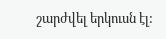շարժվել երկուսն էլ: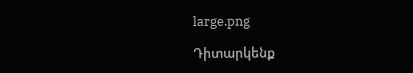large.png

Դիտարկենք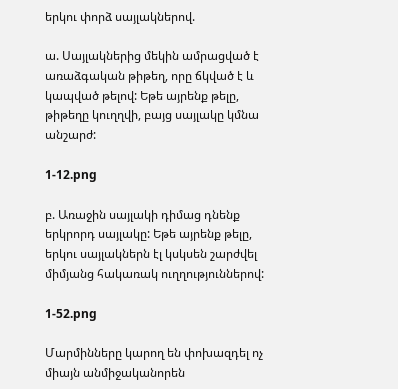երկու փորձ սայլակներով.

ա. Սայլակներից մեկին ամրացված է առաձգական թիթեղ, որը ճկված է և կապված թելով: Եթե այրենք թելը, թիթեղը կուղղվի, բայց սայլակը կմնա անշարժ:

1-12.png

բ. Առաջին սայլակի դիմաց դնենք երկրորդ սայլակը: Եթե այրենք թելը, երկու սայլակներն էլ կսկսեն շարժվել միմյանց հակառակ ուղղություններով:

1-52.png

Մարմինները կարող են փոխազդել ոչ միայն անմիջականորեն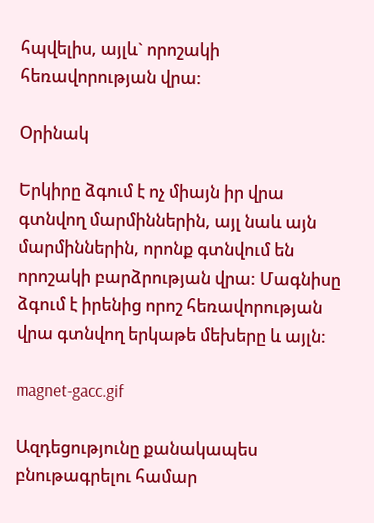հպվելիս, այլև` որոշակի հեռավորության վրա:

Օրինակ

Երկիրը ձգում է ոչ միայն իր վրա գտնվող մարմիններին, այլ նաև այն մարմիններին, որոնք գտնվում են որոշակի բարձրության վրա: Մագնիսը ձգում է իրենից որոշ հեռավորության վրա գտնվող երկաթե մեխերը և այլն:

magnet-gacc.gif

Ազդեցությունը քանակապես բնութագրելու համար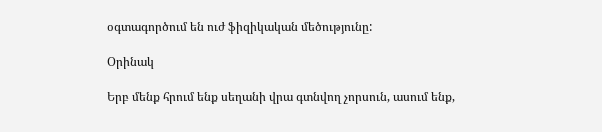օգտագործում են ուժ ֆիզիկական մեծությունը:

Օրինակ

Երբ մենք հրում ենք սեղանի վրա գտնվող չորսուն, ասում ենք,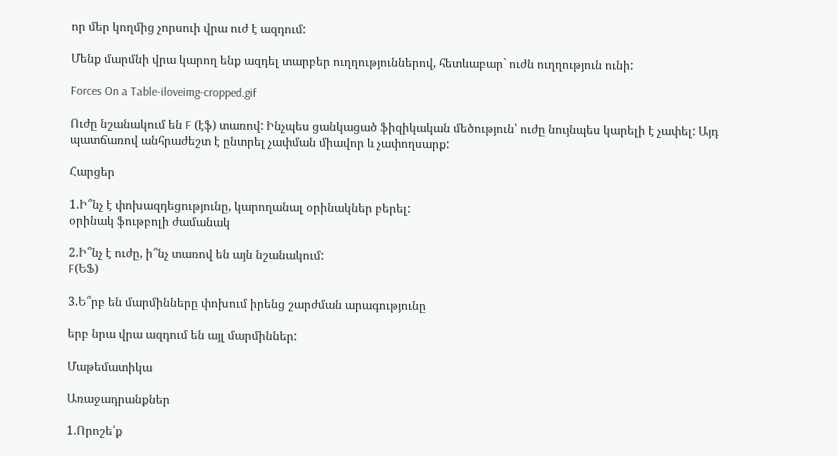որ մեր կողմից չորսուի վրա ուժ է ազդում:

Մենք մարմնի վրա կարող ենք ազդել տարբեր ուղղություններով, հետևաբար` ուժն ուղղություն ունի:

Forces On a Table-iloveimg-cropped.gif

Ուժը նշանակում են F (էֆ) տառով: Ինչպես ցանկացած ֆիզիկական մեծություն՝ ուժը նույնպես կարելի է չափել: Այդ պատճառով անհրաժեշտ է ընտրել չափման միավոր և չափողսարք:

Հարցեր

1.Ի՞նչ է փոխազդեցությունը, կարողանալ օրինակներ բերել:
օրինակ ֆութբոլի ժամանակ

2.Ի՞նչ է ուժը, ի՞նչ տառով են այն նշանակում:
F(ԵՖ)

3.Ե՞րբ են մարմինները փոխում իրենց շարժման արագությունը

երբ նրա վրա ազդում են այլ մարմիններ:

Մաթեմատիկա

Առաջադրանքներ

1.Որոշե՛ք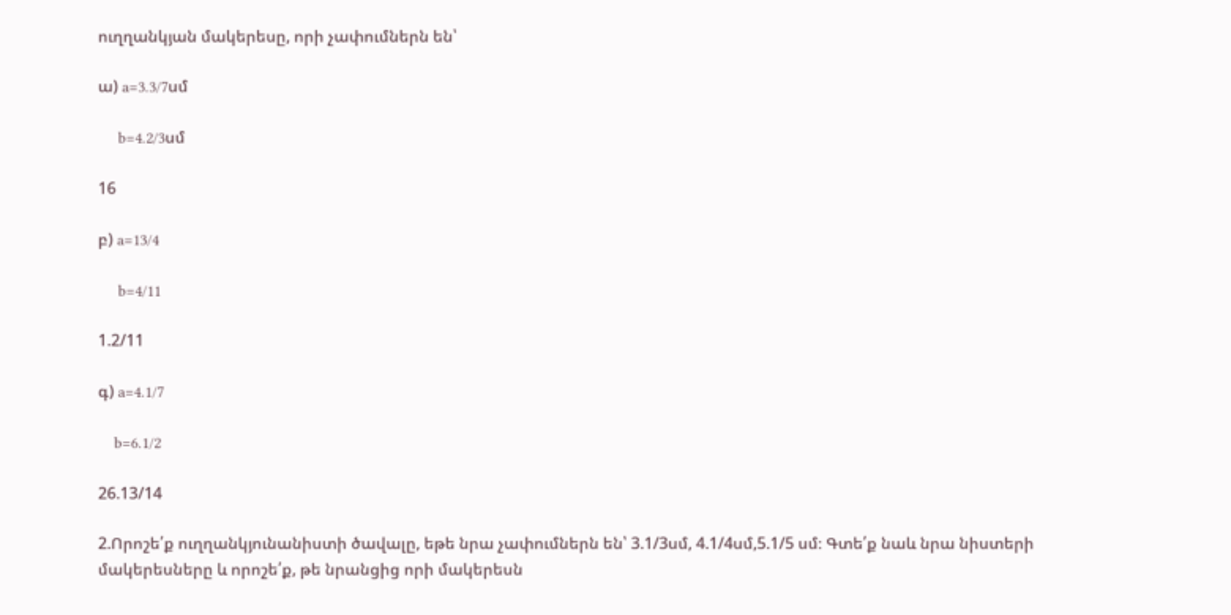ուղղանկյան մակերեսը, որի չափումներն են՝

ա) a=3.3/7սմ

     b=4.2/3սմ

16

բ) a=13/4

     b=4/11

1.2/11

գ) a=4.1/7

    b=6.1/2

26.13/14

2.Որոշե՛ք ուղղանկյունանիստի ծավալը, եթե նրա չափումներն են՝ 3.1/3սմ, 4.1/4սմ,5.1/5 սմ։ Գտե՛ք նաև նրա նիստերի մակերեսները և որոշե՛ք, թե նրանցից որի մակերեսն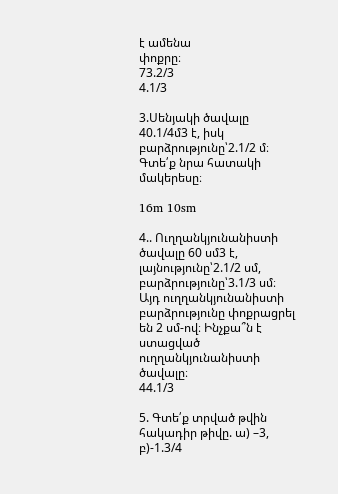է ամենա
փոքրը։
73.2/3
4.1/3

3.Սենյակի ծավալը 40.1/4մ3 է, իսկ բարձրությունը՝2.1/2 մ։ Գտե՛ք նրա հատակի մակերեսը։

16m 10sm

4.. Ուղղանկյունանիստի ծավալը 60 սմ3 է, լայնությունը՝2.1/2 սմ, բարձրությունը՝3.1/3 սմ։ Այդ ուղղանկյունանիստի բարձրությունը փոքրացրել են 2 սմ-ով։ Ինչքա՞ն է ստացված ուղղանկյունանիստի ծավալը։
44.1/3

5. Գտե՛ք տրված թվին հակադիր թիվը. ա) –3, բ)-1.3/4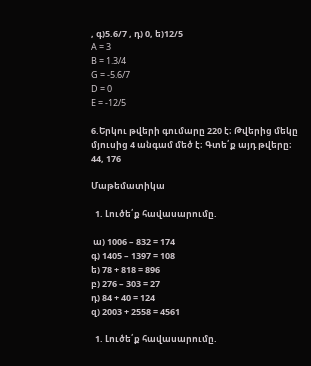, գ)5.6/7 , դ) 0, ե)12/5
A = 3
B = 1.3/4
G = -5.6/7
D = 0
E = -12/5

6.Երկու թվերի գումարը 220 է։ Թվերից մեկը մյուսից 4 անգամ մեծ է։ Գտե՛ք այդ թվերը։
44, 176

Մաթեմատիկա

  1. Լուծե՛ք հավասարումը.

 ա) 1006 – 832 = 174
գ) 1405 – 1397 = 108
ե) 78 + 818 = 896
բ) 276 – 303 = 27
դ) 84 + 40 = 124
զ) 2003 + 2558 = 4561

  1. Լուծե՛ք հավասարումը.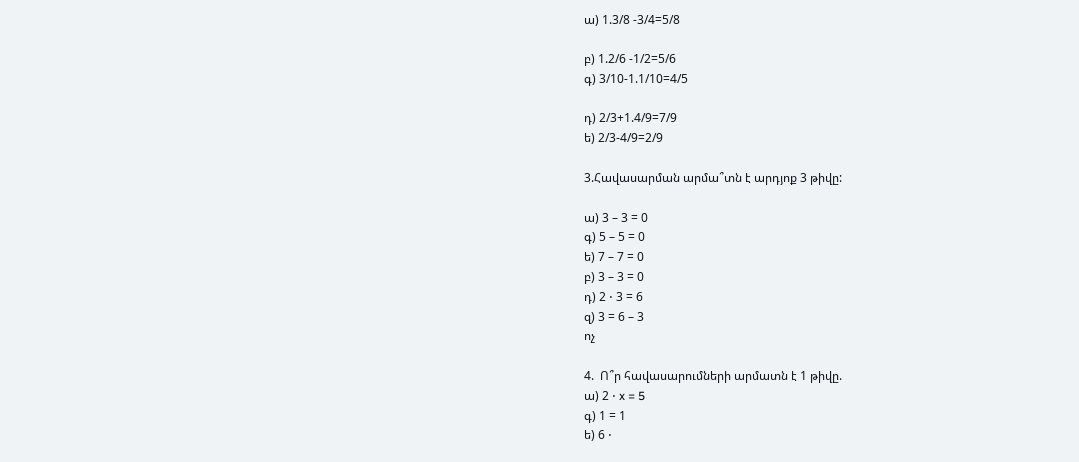ա) 1.3/8 -3/4=5/8

բ) 1.2/6 -1/2=5/6
գ) 3/10-1.1/10=4/5

դ) 2/3+1.4/9=7/9
ե) 2/3-4/9=2/9

3.Հավասարման արմա՞տն է արդյոք 3 թիվը:

ա) 3 – 3 = 0
գ) 5 – 5 = 0
ե) 7 – 7 = 0
բ) 3 – 3 = 0
դ) 2 ⋅ 3 = 6
զ) 3 = 6 – 3
ոչ

4.  Ո՞ր հավասարումների արմատն է 1 թիվը.
ա) 2 ⋅ x = 5
գ) 1 = 1
ե) 6 ⋅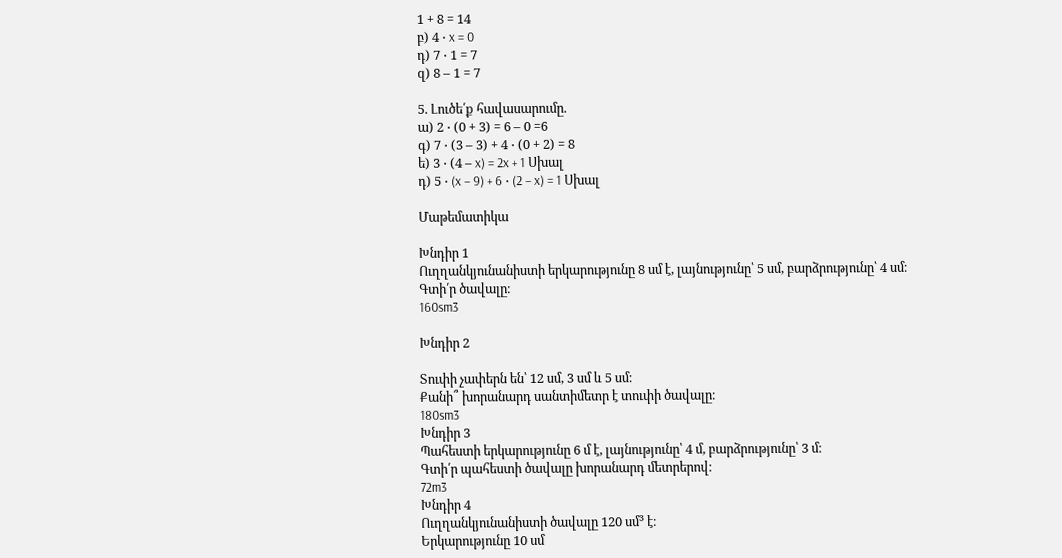1 + 8 = 14
բ) 4 ⋅ x = 0
դ) 7 ⋅ 1 = 7
զ) 8 – 1 = 7

5. Լուծե՛ք հավասարումը.
ա) 2 ⋅ (0 + 3) = 6 – 0 =6
գ) 7 ⋅ (3 – 3) + 4 ⋅ (0 + 2) = 8
ե) 3 ⋅ (4 – x) = 2x + 1 Սխալ
դ) 5 ⋅ (x – 9) + 6 ⋅ (2 – x) = 1 Սխալ

Մաթեմատիկա

Խնդիր 1
Ուղղանկյունանիստի երկարությունը 8 սմ է, լայնությունը՝ 5 սմ, բարձրությունը՝ 4 սմ։
Գտի՛ր ծավալը։
160sm3

Խնդիր 2

Տուփի չափերն են՝ 12 սմ, 3 սմ և 5 սմ։
Քանի՞ խորանարդ սանտիմետր է տուփի ծավալը։
180sm3
Խնդիր 3
Պահեստի երկարությունը 6 մ է, լայնությունը՝ 4 մ, բարձրությունը՝ 3 մ։
Գտի՛ր պահեստի ծավալը խորանարդ մետրերով։
72m3
Խնդիր 4
Ուղղանկյունանիստի ծավալը 120 սմ³ է։
Երկարությունը 10 սմ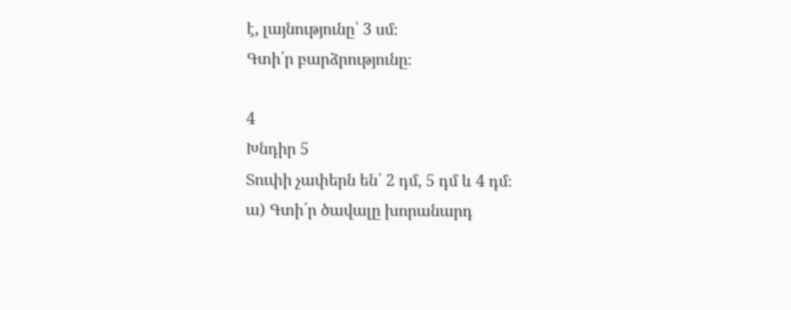է, լայնությունը՝ 3 սմ։
Գտի՛ր բարձրությունը։

4
Խնդիր 5
Տուփի չափերն են՝ 2 դմ, 5 դմ և 4 դմ։
ա) Գտի՛ր ծավալը խորանարդ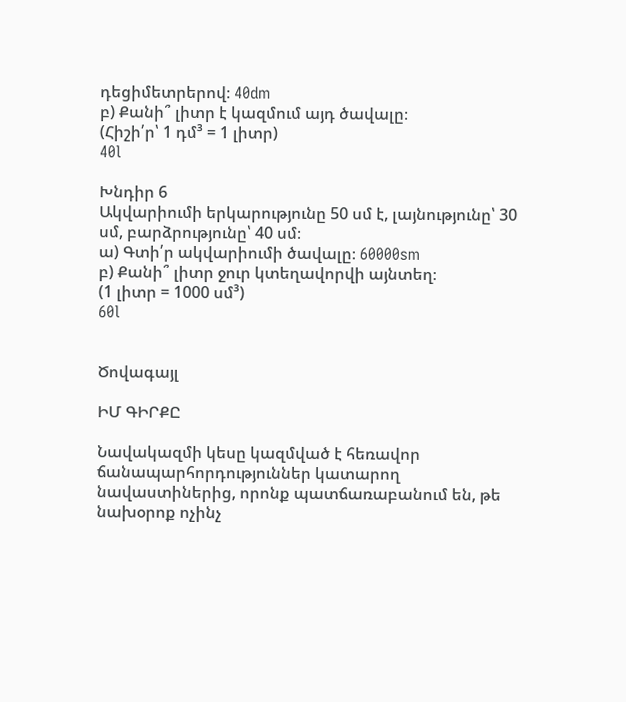դեցիմետրերով։ 40dm
բ) Քանի՞ լիտր է կազմում այդ ծավալը։
(Հիշի՛ր՝ 1 դմ³ = 1 լիտր)
40l

Խնդիր 6
Ակվարիումի երկարությունը 50 սմ է, լայնությունը՝ 30 սմ, բարձրությունը՝ 40 սմ։
ա) Գտի՛ր ակվարիումի ծավալը։ 60000sm
բ) Քանի՞ լիտր ջուր կտեղավորվի այնտեղ։
(1 լիտր = 1000 սմ³)
60l


Ծովագայլ

ԻՄ ԳԻՐՔԸ

Նավակազմի կեսը կազմված է հեռավոր ճանապարհորդություններ կատարող նավաստիներից, որոնք պատճառաբանում են, թե նախօրոք ոչինչ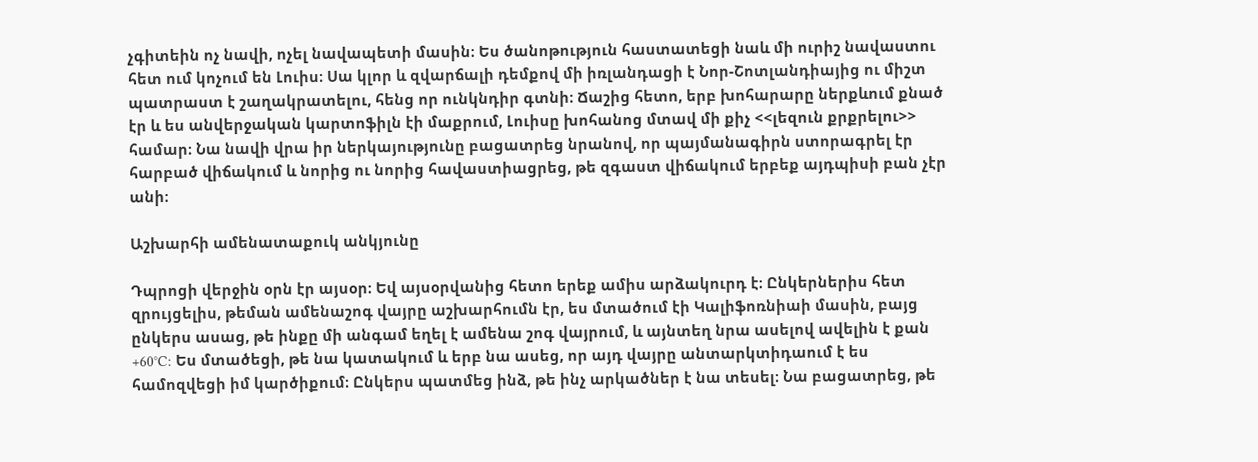չգիտեին ոչ նավի, ոչել նավապետի մասին։ Ես ծանոթություն հաստատեցի նաև մի ուրիշ նավաստու հետ ում կոչում են Լուիս։ Սա կլոր և զվարճալի դեմքով մի իռլանդացի է Նոր-Շոտլանդիայից ու միշտ պատրաստ է շաղակրատելու, հենց որ ունկնդիր գտնի։ Ճաշից հետո, երբ խոհարարը ներքևում քնած էր և ես անվերջական կարտոֆիլն էի մաքրում, Լուիսը խոհանոց մտավ մի քիչ <<լեզուն քրքրելու>> համար։ Նա նավի վրա իր ներկայությունը բացատրեց նրանով, որ պայմանագիրն ստորագրել էր հարբած վիճակում և նորից ու նորից հավաստիացրեց, թե զգաստ վիճակում երբեք այդպիսի բան չէր անի։

Աշխարհի ամենատաքուկ անկյունը

Դպրոցի վերջին օրն էր այսօր։ Եվ այսօրվանից հետո երեք ամիս արձակուրդ է։ Ընկերներիս հետ զրույցելիս, թեման ամենաշոգ վայրը աշխարհումն էր, ես մտածում էի Կալիֆոռնիաի մասին, բայց ընկերս ասաց, թե ինքը մի անգամ եղել է ամենա շոգ վայրում, և այնտեղ նրա ասելով ավելին է քան +60°C: Ես մտածեցի, թե նա կատակում և երբ նա ասեց, որ այդ վայրը անտարկտիդաում է ես համոզվեցի իմ կարծիքում։ Ընկերս պատմեց ինձ, թե ինչ արկածներ է նա տեսել։ Նա բացատրեց, թե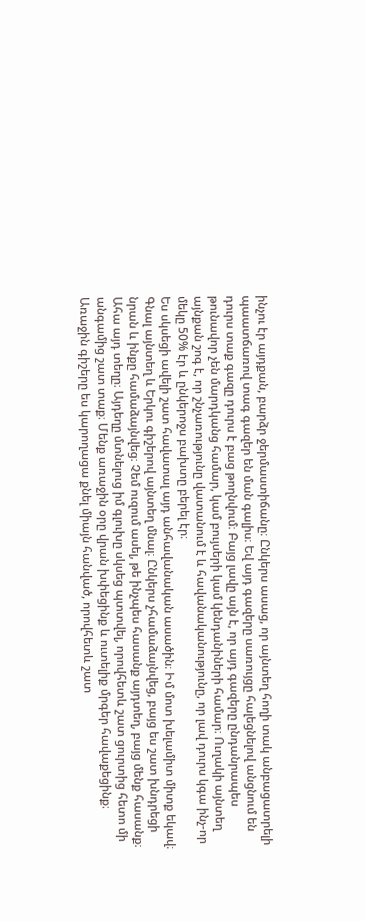ինչու էր այդքան, բարձր ջերմաստիճանը։ Ընկերս ասաց, որ այնտեղ հողի տակ անբացատրելի պաատճառով տագ գազեր են ման գալիս։ Եվ այդ գազերը սառույցը հալեցնելով անցնում են դուրս տաք գազը դուրս է բաց թողնվում։ Բայց լավը այն է, որ այդ գազերը ընդանրապես թունավոր չեն մարդկանց համար, կամ բույսերի կամ կենդանիների համար։ Ուղակի այնտեղ այնքան շոգ է, որ շնչառությունը վատանում է և հավանականությունը, որ լավ դուրս կգա ինչ-որ մեկը 50% էր և ընկերոջս բախտը բերել էր։
Ես սկսեցի ավելի շատ հավատալ այդ անհավանական ասածին։ Իմ մոտ խելամիտ միտք եկավ։ Գնալ այնտեղ և Երկու գիշերով այնտեղ մնալ։ Ընկերս չհամաձայնվեց, բայց ես շատ խնդրեցի նրան և ինքը համաձայնվեց։ Չեմ ուզում ասել, թե ինչպես հասանք այդտեղ, բայց մենք հասանք։ Ահա այդ տեղը։ Այդեղը մտնելուց իմ գլուխը սկսեց պտտվել, որովհետև շատ ցուրտից հետո մի անգամից շատ տաք։ Մենք առաջին օրը վրան խփեցինք և ուտելիք մրգեր հավաքեցինք։ Առաջին գիշերը ես կարողացա քնել միայն հանված, որովհետև շատ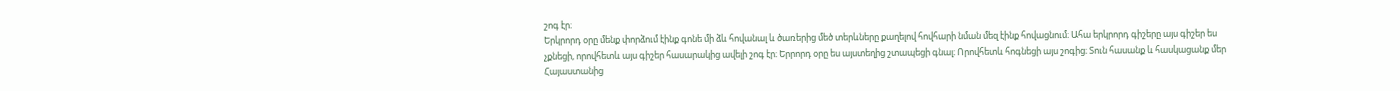շոգ էր։
Երկրորդ օրը մենք փորձում էինք գոնե մի ձև հովանալ և ծառերից մեծ տերևները քաղելով հովհարի նման մեզ էինք հովացնում։ Ահա երկրորդ գիշերը այս գիշեր ես չքնեցի, որովհետև այս գիշեր հասարակից ավելի շոգ էր։ Երրորդ օրը ես այստեղից շտապեցի գնալ։ Որովհետև հոգնեցի այս շոգից։ Տուն հասանք և հասկացանք մեր Հայաստանից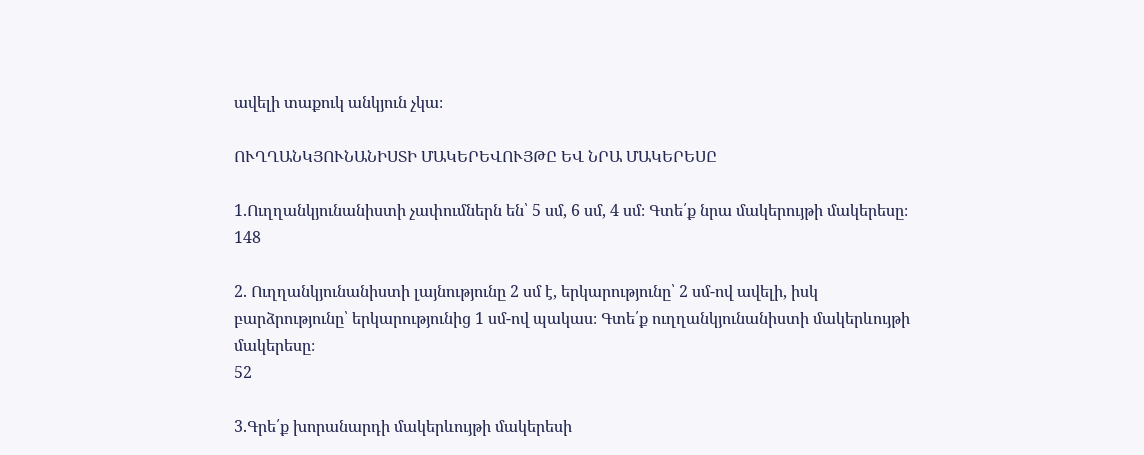ավելի տաքուկ անկյուն չկա։

ՈՒՂՂԱՆԿՅՈՒՆԱՆԻՍՏԻ ՄԱԿԵՐԵՎՈՒՅԹԸ ԵՎ ՆՐԱ ՄԱԿԵՐԵՍԸ

1.Ուղղանկյունանիստի չափումներն են՝ 5 սմ, 6 սմ, 4 սմ։ Գտե՛ք նրա մակերույթի մակերեսը։
148

2. Ուղղանկյունանիստի լայնությունը 2 սմ է, երկարությունը՝ 2 սմ-ով ավելի, իսկ բարձրությունը՝ երկարությունից 1 սմ-ով պակաս։ Գտե՛ք ուղղանկյունանիստի մակերևույթի մակերեսը։
52

3.Գրե՛ք խորանարդի մակերևույթի մակերեսի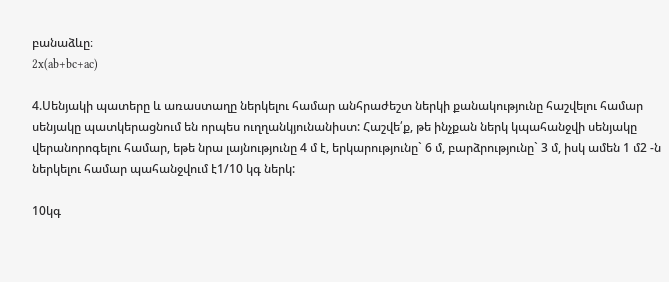բանաձևը։
2x(ab+bc+ac)

4.Սենյակի պատերը և առաստաղը ներկելու համար անհրաժեշտ ներկի քանակությունը հաշվելու համար սենյակը պատկերացնում են որպես ուղղանկյունանիստ: Հաշվե՛ք, թե ինչքան ներկ կպահանջվի սենյակը վերանորոգելու համար, եթե նրա լայնությունը 4 մ է, երկարությունը` 6 մ, բարձրությունը` 3 մ, իսկ ամեն 1 մ2 -ն ներկելու համար պահանջվում է1/10 կգ ներկ:

10կգ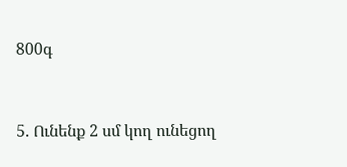800գ


5. Ունենք 2 սմ կող ունեցող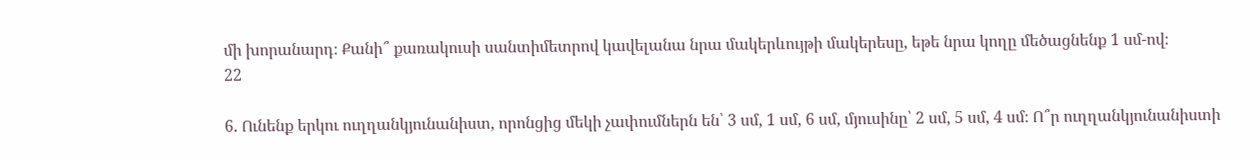մի խորանարդ։ Քանի՞ քառակուսի սանտիմետրով կավելանա նրա մակերևույթի մակերեսը, եթե նրա կողը մեծացնենք 1 սմ-ով։
22

6. Ունենք երկու ուղղանկյունանիստ, որոնցից մեկի չափումներն են՝ 3 սմ, 1 սմ, 6 սմ, մյուսինը՝ 2 սմ, 5 սմ, 4 սմ։ Ո՞ր ուղղանկյունանիստի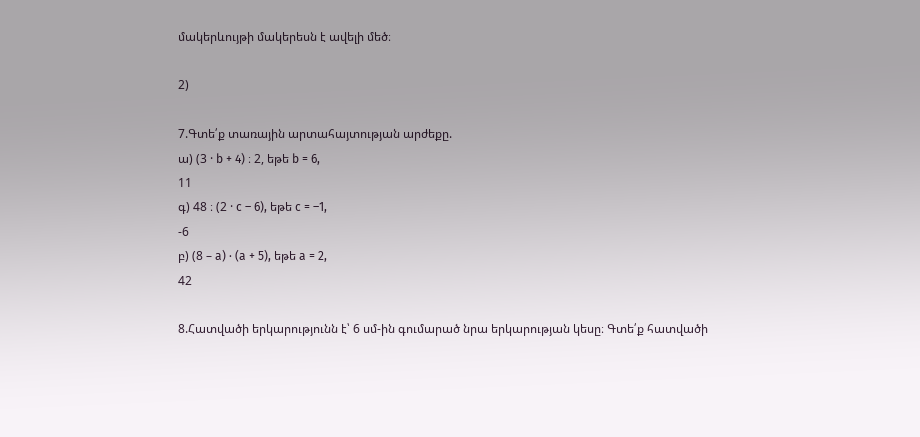մակերևույթի մակերեսն է ավելի մեծ։

2)

7.Գտե՛ք տառային արտահայտության արժեքը.
ա) (3 · b + 4) ։ 2, եթե b = 6,
11
գ) 48 ։ (2 · c – 6), եթե c = –1,
-6
բ) (8 – a) ⋅ (a + 5), եթե a = 2,
42

8.Հատվածի երկարությունն է՝ 6 սմ-ին գումարած նրա երկարության կեսը։ Գտե՛ք հատվածի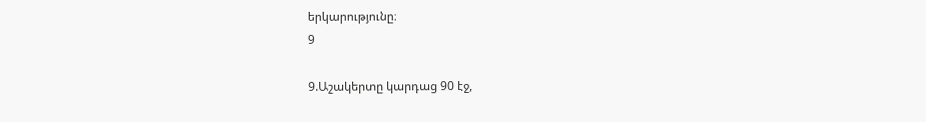երկարությունը։
9

9.Աշակերտը կարդաց 90 էջ,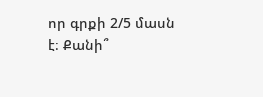որ գրքի 2/5 մասն է։ Քանի՞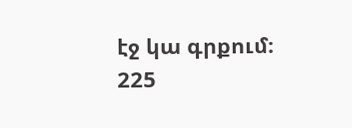էջ կա գրքում։
225